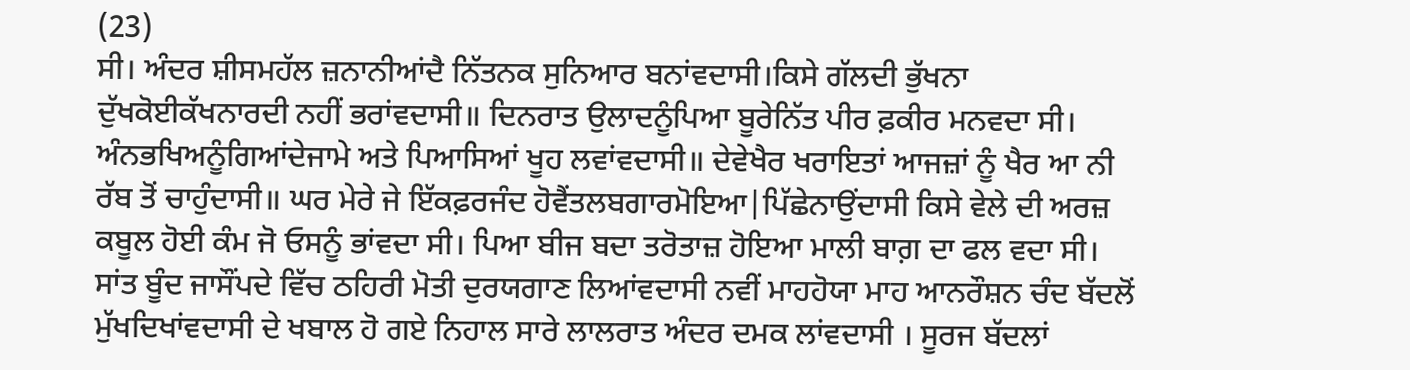(23)
ਸੀ। ਅੰਦਰ ਸ਼ੀਸਮਹੱਲ ਜ਼ਨਾਨੀਆਂਦੈ ਨਿੱਤਨਕ ਸੁਨਿਆਰ ਬਨਾਂਵਦਾਸੀ।ਕਿਸੇ ਗੱਲਦੀ ਭੁੱਖਨਾ ਦੁੱਖਕੋਈਕੱਖਨਾਰਦੀ ਨਹੀਂ ਭਰਾਂਵਦਾਸੀ॥ ਦਿਨਰਾਤ ਉਲਾਦਨੂੰਪਿਆ ਬੂਰੇਨਿੱਤ ਪੀਰ ਫ਼ਕੀਰ ਮਨਵਦਾ ਸੀ। ਅੰਨਭਖਿਅਨੂੰਗਿਆਂਦੇਜਾਮੇ ਅਤੇ ਪਿਆਸਿਆਂ ਖੂਹ ਲਵਾਂਵਦਾਸੀ॥ ਦੇਵੇਖੈਰ ਖਰਾਇਤਾਂ ਆਜਜ਼ਾਂ ਨੂੰ ਖੈਰ ਆ ਨੀ ਰੱਬ ਤੋਂ ਚਾਹੁੰਦਾਸੀ॥ ਘਰ ਮੇਰੇ ਜੇ ਇੱਕਫ਼ਰਜੰਦ ਹੋਵੈਂਤਲਬਗਾਰਮੋਇਆ|ਪਿੱਛੇਨਾਉਂਦਾਸੀ ਕਿਸੇ ਵੇਲੇ ਦੀ ਅਰਜ਼ ਕਬੂਲ ਹੋਈ ਕੰਮ ਜੋ ਓਸਨੂੰ ਭਾਂਵਦਾ ਸੀ। ਪਿਆ ਬੀਜ ਬਦਾ ਤਰੋਤਾਜ਼ ਹੋਇਆ ਮਾਲੀ ਬਾਗ਼ ਦਾ ਫਲ ਵਦਾ ਸੀ। ਸਾਂਤ ਬੂੰਦ ਜਾਸੌਂਪਦੇ ਵਿੱਚ ਠਹਿਰੀ ਮੋਤੀ ਦੁਰਯਗਾਣ ਲਿਆਂਵਦਾਸੀ ਨਵੀਂ ਮਾਹਹੋਯਾ ਮਾਹ ਆਨਰੌਸ਼ਨ ਚੰਦ ਬੱਦਲੋਂ ਮੁੱਖਦਿਖਾਂਵਦਾਸੀ ਦੇ ਖਬਾਲ ਹੋ ਗਏ ਨਿਹਾਲ ਸਾਰੇ ਲਾਲਰਾਤ ਅੰਦਰ ਦਮਕ ਲਾਂਵਦਾਸੀ । ਸੂਰਜ ਬੱਦਲਾਂ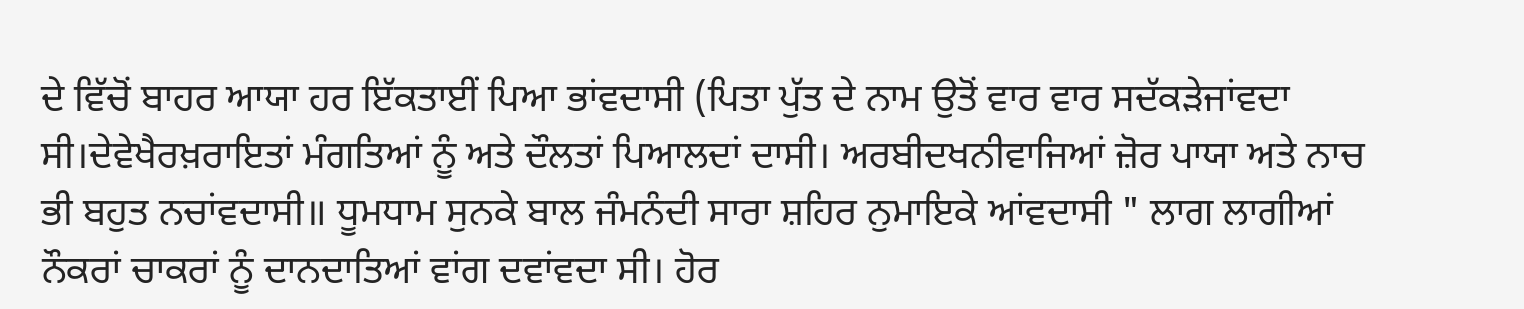ਦੇ ਵਿੱਚੋਂ ਬਾਹਰ ਆਯਾ ਹਰ ਇੱਕਤਾਈਂ ਪਿਆ ਭਾਂਵਦਾਸੀ (ਪਿਤਾ ਪੁੱਤ ਦੇ ਨਾਮ ਉਤੋਂ ਵਾਰ ਵਾਰ ਸਦੱਕੜੇਜਾਂਵਦਾ ਸੀ।ਦੇਵੇਖੈਰਖ਼ਰਾਇਤਾਂ ਮੰਗਤਿਆਂ ਨੂੰ ਅਤੇ ਦੌਲਤਾਂ ਪਿਆਲਦਾਂ ਦਾਸੀ। ਅਰਬੀਦਖਨੀਵਾਜਿਆਂ ਜ਼ੋਰ ਪਾਯਾ ਅਤੇ ਨਾਚ ਭੀ ਬਹੁਤ ਨਚਾਂਵਦਾਸੀ॥ ਧੂਮਧਾਮ ਸੁਨਕੇ ਬਾਲ ਜੰਮਨੰਦੀ ਸਾਰਾ ਸ਼ਹਿਰ ਨੁਮਾਇਕੇ ਆਂਵਦਾਸੀ " ਲਾਗ ਲਾਗੀਆਂ ਨੌਕਰਾਂ ਚਾਕਰਾਂ ਨੂੰ ਦਾਨਦਾਤਿਆਂ ਵਾਂਗ ਦਵਾਂਵਦਾ ਸੀ। ਹੋਰ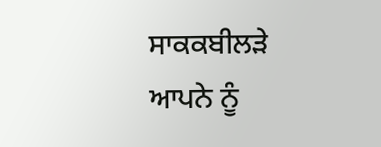ਸਾਕਕਬੀਲੜੇ ਆਪਨੇ ਨੂੰ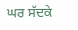ਘਰ ਸੱਦਕੇ